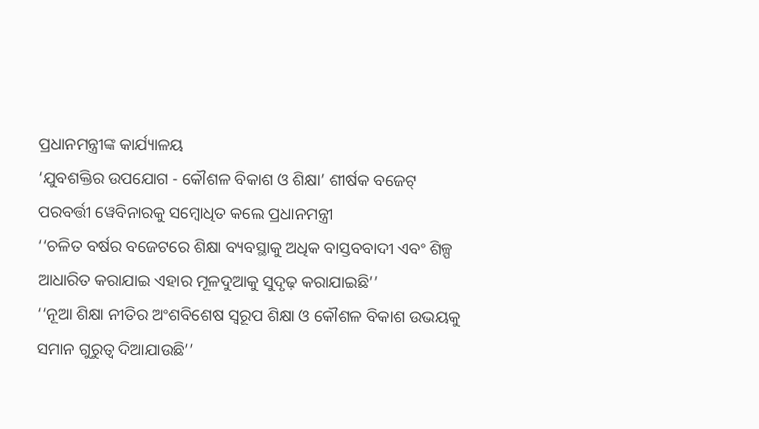ପ୍ରଧାନମନ୍ତ୍ରୀଙ୍କ କାର୍ଯ୍ୟାଳୟ
‘ଯୁବଶକ୍ତିର ଉପଯୋଗ - କୌଶଳ ବିକାଶ ଓ ଶିକ୍ଷା’ ଶୀର୍ଷକ ବଜେଟ୍ ପରବର୍ତ୍ତୀ ୱେବିନାରକୁ ସମ୍ବୋଧିତ କଲେ ପ୍ରଧାନମନ୍ତ୍ରୀ
‘‘ଚଳିତ ବର୍ଷର ବଜେଟରେ ଶିକ୍ଷା ବ୍ୟବସ୍ଥାକୁ ଅଧିକ ବାସ୍ତବବାଦୀ ଏବଂ ଶିଳ୍ପ ଆଧାରିତ କରାଯାଇ ଏହାର ମୂଳଦୁଆକୁ ସୁଦୃଢ଼ କରାଯାଇଛି’’
‘‘ନୂଆ ଶିକ୍ଷା ନୀତିର ଅଂଶବିଶେଷ ସ୍ୱରୂପ ଶିକ୍ଷା ଓ କୌଶଳ ବିକାଶ ଉଭୟକୁ ସମାନ ଗୁରୁତ୍ୱ ଦିଆଯାଉଛି’’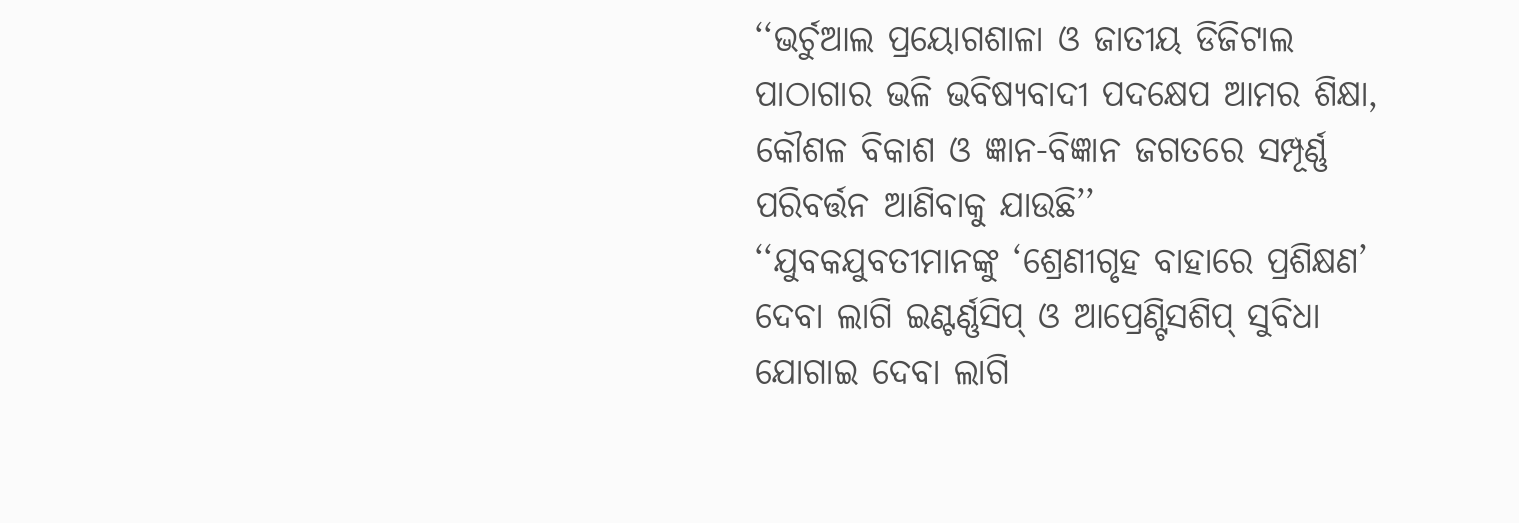‘‘ଭର୍ଚୁଆଲ ପ୍ରୟୋଗଶାଳା ଓ ଜାତୀୟ ଡିଜିଟାଲ ପାଠାଗାର ଭଳି ଭବିଷ୍ୟବାଦୀ ପଦକ୍ଷେପ ଆମର ଶିକ୍ଷା, କୌଶଳ ବିକାଶ ଓ ଜ୍ଞାନ-ବିଜ୍ଞାନ ଜଗତରେ ସମ୍ପୂର୍ଣ୍ଣ ପରିବର୍ତ୍ତନ ଆଣିବାକୁ ଯାଉଛି’’
‘‘ଯୁବକଯୁବତୀମାନଙ୍କୁ ‘ଶ୍ରେଣୀଗୃହ ବାହାରେ ପ୍ରଶିକ୍ଷଣ’ ଦେବା ଲାଗି ଇଣ୍ଟର୍ଣ୍ଣସିପ୍ ଓ ଆପ୍ରେଣ୍ଟିସଶିପ୍ ସୁବିଧା ଯୋଗାଇ ଦେବା ଲାଗି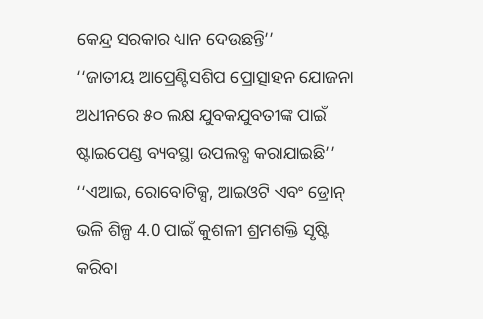କେନ୍ଦ୍ର ସରକାର ଧ୍ୟାନ ଦେଉଛନ୍ତି’’
‘‘ଜାତୀୟ ଆପ୍ରେଣ୍ଟିସଶିପ ପ୍ରୋତ୍ସାହନ ଯୋଜନା ଅଧୀନରେ ୫୦ ଲକ୍ଷ ଯୁବକଯୁବତୀଙ୍କ ପାଇଁ ଷ୍ଟାଇପେଣ୍ଡ ବ୍ୟବସ୍ଥା ଉପଲବ୍ଧ କରାଯାଇଛି’’
‘‘ଏଆଇ, ରୋବୋଟିକ୍ସ, ଆଇଓଟି ଏବଂ ଡ୍ରୋନ୍ ଭଳି ଶିଳ୍ପ 4.0 ପାଇଁ କୁଶଳୀ ଶ୍ରମଶକ୍ତି ସୃଷ୍ଟି କରିବା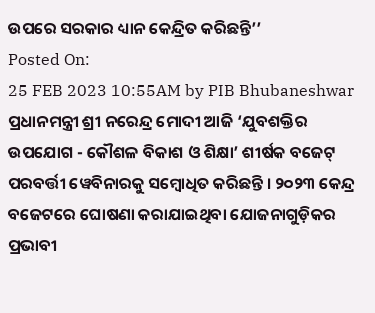ଉପରେ ସରକାର ଧ୍ୟାନ କେନ୍ଦ୍ରିତ କରିଛନ୍ତି’’
Posted On:
25 FEB 2023 10:55AM by PIB Bhubaneshwar
ପ୍ରଧାନମନ୍ତ୍ରୀ ଶ୍ରୀ ନରେନ୍ଦ୍ର ମୋଦୀ ଆଜି ‘ଯୁବଶକ୍ତିର ଉପଯୋଗ - କୌଶଳ ବିକାଶ ଓ ଶିକ୍ଷା’ ଶୀର୍ଷକ ବଜେଟ୍ ପରବର୍ତ୍ତୀ ୱେବିନାରକୁ ସମ୍ବୋଧିତ କରିଛନ୍ତି । ୨୦୨୩ କେନ୍ଦ୍ର ବଜେଟରେ ଘୋଷଣା କରାଯାଇଥିବା ଯୋଜନାଗୁଡ଼ିକର ପ୍ରଭାବୀ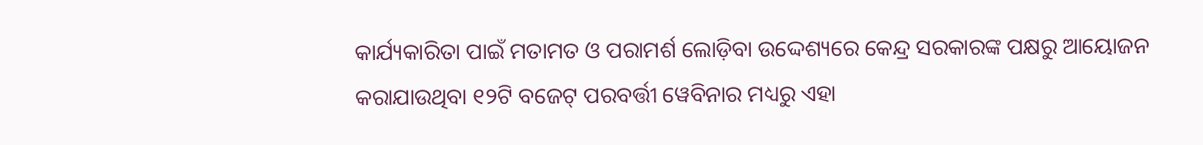କାର୍ଯ୍ୟକାରିତା ପାଇଁ ମତାମତ ଓ ପରାମର୍ଶ ଲୋଡ଼ିବା ଉଦ୍ଦେଶ୍ୟରେ କେନ୍ଦ୍ର ସରକାରଙ୍କ ପକ୍ଷରୁ ଆୟୋଜନ କରାଯାଉଥିବା ୧୨ଟି ବଜେଟ୍ ପରବର୍ତ୍ତୀ ୱେବିନାର ମଧ୍ୟରୁ ଏହା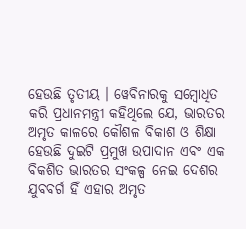ହେଉଛି ତୃତୀୟ । ୱେବିନାରକୁ ସମ୍ବୋଧିତ କରି ପ୍ରଧାନମନ୍ତ୍ରୀ କହିଥିଲେ ଯେ, ଭାରତର ଅମୃତ କାଳରେ କୌଶଳ ବିକାଶ ଓ ଶିକ୍ଷା ହେଉଛି ଦୁଇଟି ପ୍ରମୁଖ ଉପାଦାନ ଏବଂ ଏକ ବିକଶିତ ଭାରତର ସଂକଳ୍ପ ନେଇ ଦେଶର ଯୁବବର୍ଗ ହିଁ ଏହାର ଅମୃତ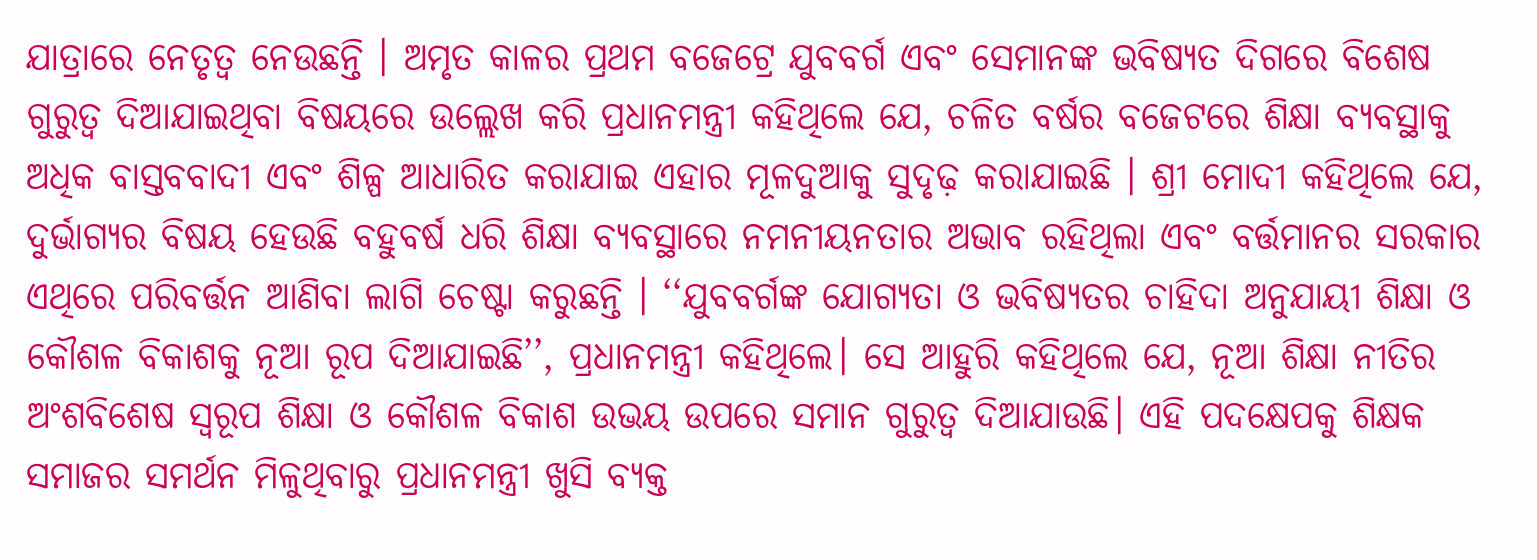ଯାତ୍ରାରେ ନେତୃତ୍ୱ ନେଉଛନ୍ତି । ଅମୃତ କାଳର ପ୍ରଥମ ବଜେଟ୍ରେ ଯୁବବର୍ଗ ଏବଂ ସେମାନଙ୍କ ଭବିଷ୍ୟତ ଦିଗରେ ବିଶେଷ ଗୁରୁତ୍ୱ ଦିଆଯାଇଥିବା ବିଷୟରେ ଉଲ୍ଲେଖ କରି ପ୍ରଧାନମନ୍ତ୍ରୀ କହିଥିଲେ ଯେ, ଚଳିତ ବର୍ଷର ବଜେଟରେ ଶିକ୍ଷା ବ୍ୟବସ୍ଥାକୁ ଅଧିକ ବାସ୍ତବବାଦୀ ଏବଂ ଶିଳ୍ପ ଆଧାରିତ କରାଯାଇ ଏହାର ମୂଳଦୁଆକୁ ସୁଦୃଢ଼ କରାଯାଇଛି । ଶ୍ରୀ ମୋଦୀ କହିଥିଲେ ଯେ, ଦୁର୍ଭାଗ୍ୟର ବିଷୟ ହେଉଛି ବହୁବର୍ଷ ଧରି ଶିକ୍ଷା ବ୍ୟବସ୍ଥାରେ ନମନୀୟନତାର ଅଭାବ ରହିଥିଲା ଏବଂ ବର୍ତ୍ତମାନର ସରକାର ଏଥିରେ ପରିବର୍ତ୍ତନ ଆଣିବା ଲାଗି ଚେଷ୍ଟା କରୁଛନ୍ତି । ‘‘ଯୁବବର୍ଗଙ୍କ ଯୋଗ୍ୟତା ଓ ଭବିଷ୍ୟତର ଚାହିଦା ଅନୁଯାୟୀ ଶିକ୍ଷା ଓ କୌଶଳ ବିକାଶକୁ ନୂଆ ରୂପ ଦିଆଯାଇଛି’’, ପ୍ରଧାନମନ୍ତ୍ରୀ କହିଥିଲେ। ସେ ଆହୁରି କହିଥିଲେ ଯେ, ନୂଆ ଶିକ୍ଷା ନୀତିର ଅଂଶବିଶେଷ ସ୍ୱରୂପ ଶିକ୍ଷା ଓ କୌଶଳ ବିକାଶ ଉଭୟ ଉପରେ ସମାନ ଗୁରୁତ୍ୱ ଦିଆଯାଉଛି। ଏହି ପଦକ୍ଷେପକୁ ଶିକ୍ଷକ ସମାଜର ସମର୍ଥନ ମିଳୁଥିବାରୁ ପ୍ରଧାନମନ୍ତ୍ରୀ ଖୁସି ବ୍ୟକ୍ତ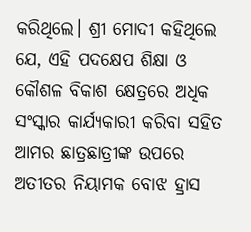କରିଥିଲେ। ଶ୍ରୀ ମୋଦୀ କହିଥିଲେ ଯେ, ଏହି ପଦକ୍ଷେପ ଶିକ୍ଷା ଓ କୌଶଳ ବିକାଶ କ୍ଷେତ୍ରରେ ଅଧିକ ସଂସ୍କାର କାର୍ଯ୍ୟକାରୀ କରିବା ସହିତ ଆମର ଛାତ୍ରଛାତ୍ରୀଙ୍କ ଉପରେ ଅତୀତର ନିୟାମକ ବୋଝ ହ୍ରାସ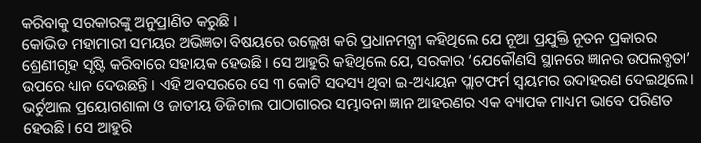କରିବାକୁ ସରକାରଙ୍କୁ ଅନୁପ୍ରାଣିତ କରୁଛି ।
କୋଭିଡ ମହାମାରୀ ସମୟର ଅଭିଜ୍ଞତା ବିଷୟରେ ଉଲ୍ଲେଖ କରି ପ୍ରଧାନମନ୍ତ୍ରୀ କହିଥିଲେ ଯେ ନୂଆ ପ୍ରଯୁକ୍ତି ନୂତନ ପ୍ରକାରର ଶ୍ରେଣୀଗୃହ ସୃଷ୍ଟି କରିବାରେ ସହାୟକ ହେଉଛି। ସେ ଆହୁରି କହିଥିଲେ ଯେ, ସରକାର ‘ଯେକୌଣସି ସ୍ଥାନରେ ଜ୍ଞାନର ଉପଲବ୍ଧତା’ ଉପରେ ଧ୍ୟାନ ଦେଉଛନ୍ତି । ଏହି ଅବସରରେ ସେ ୩ କୋଟି ସଦସ୍ୟ ଥିବା ଇ-ଅଧ୍ୟୟନ ପ୍ଲାଟଫର୍ମ ସ୍ୱୟମର ଉଦାହରଣ ଦେଇଥିଲେ। ଭର୍ଚୁଆଲ ପ୍ରୟୋଗଶାଳା ଓ ଜାତୀୟ ଡିଜିଟାଲ ପାଠାଗାରର ସମ୍ଭାବନା ଜ୍ଞାନ ଆହରଣର ଏକ ବ୍ୟାପକ ମାଧ୍ୟମ ଭାବେ ପରିଣତ ହେଉଛି। ସେ ଆହୁରି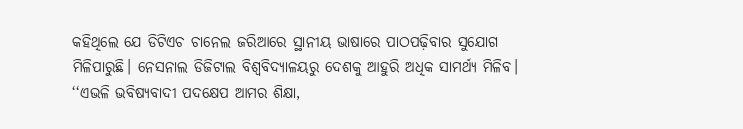କହିଥିଲେ ଯେ ଡିଟିଏଚ ଚାନେଲ ଜରିଆରେ ସ୍ଥାନୀୟ ଭାଷାରେ ପାଠପଢ଼ିବାର ସୁଯୋଗ ମିଳିପାରୁଛି। ନେସନାଲ ଡିଜିଟାଲ ବିଶ୍ୱବିଦ୍ୟାଳୟରୁ ଦେଶକୁ ଆହୁରି ଅଧିକ ସାମର୍ଥ୍ୟ ମିଳିବ। ‘‘ଏଭଳି ଭବିଷ୍ୟବାଦୀ ପଦକ୍ଷେପ ଆମର ଶିକ୍ଷା,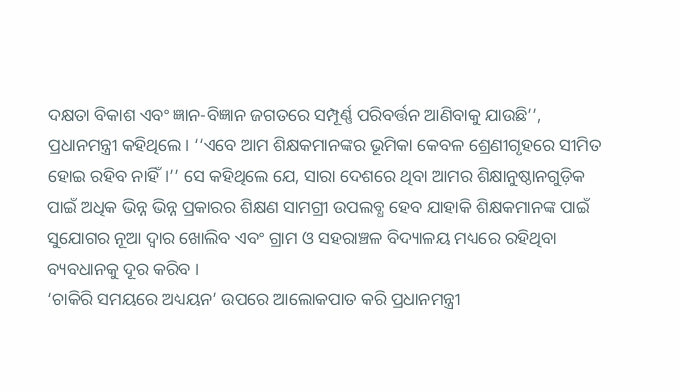ଦକ୍ଷତା ବିକାଶ ଏବଂ ଜ୍ଞାନ-ବିଜ୍ଞାନ ଜଗତରେ ସମ୍ପୂର୍ଣ୍ଣ ପରିବର୍ତ୍ତନ ଆଣିବାକୁ ଯାଉଛି’’, ପ୍ରଧାନମନ୍ତ୍ରୀ କହିଥିଲେ। ‘‘ଏବେ ଆମ ଶିକ୍ଷକମାନଙ୍କର ଭୂମିକା କେବଳ ଶ୍ରେଣୀଗୃହରେ ସୀମିତ ହୋଇ ରହିବ ନାହିଁ।’’ ସେ କହିଥିଲେ ଯେ, ସାରା ଦେଶରେ ଥିବା ଆମର ଶିକ୍ଷାନୁଷ୍ଠାନଗୁଡ଼ିକ ପାଇଁ ଅଧିକ ଭିନ୍ନ ଭିନ୍ନ ପ୍ରକାରର ଶିକ୍ଷଣ ସାମଗ୍ରୀ ଉପଲବ୍ଧ ହେବ ଯାହାକି ଶିକ୍ଷକମାନଙ୍କ ପାଇଁ ସୁଯୋଗର ନୂଆ ଦ୍ୱାର ଖୋଲିବ ଏବଂ ଗ୍ରାମ ଓ ସହରାଞ୍ଚଳ ବିଦ୍ୟାଳୟ ମଧ୍ୟରେ ରହିଥିବା ବ୍ୟବଧାନକୁ ଦୂର କରିବ ।
‘ଚାକିରି ସମୟରେ ଅଧ୍ୟୟନ’ ଉପରେ ଆଲୋକପାତ କରି ପ୍ରଧାନମନ୍ତ୍ରୀ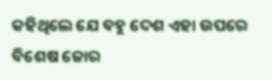କହିଥିଲେ ଯେ ବହୁ ଦେଶ ଏହା ଉପରେ ବିଶେଷ ଜୋର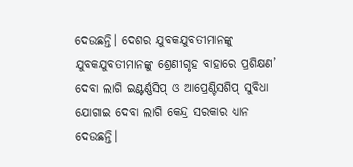ଦେଉଛନ୍ତି। ଦେଶର ଯୁବକଯୁବତୀମାନଙ୍କୁ ଯୁବକଯୁବତୀମାନଙ୍କୁ ଶ୍ରେଣୀଗୃହ ବାହାରେ ପ୍ରଶିକ୍ଷଣ’ ଦେବା ଲାଗି ଇଣ୍ଟର୍ଣ୍ଣସିପ୍ ଓ ଆପ୍ରେଣ୍ଟିସଶିପ୍ ସୁବିଧା ଯୋଗାଇ ଦେବା ଲାଗି କେନ୍ଦ୍ର ସରକାର ଧ୍ୟାନ ଦେଉଛନ୍ତି।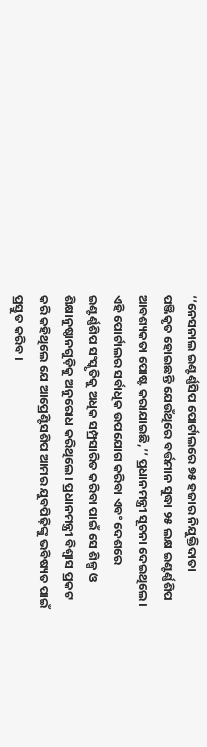‘‘ନେସନାଲ ଇଣ୍ଟର୍ଣ୍ଣସିପ ପୋର୍ଟାଲରେ ୭୫ ହଜାର ନିଯୁକ୍ତିଦାତା ପଞ୍ଜିକୃତ ହୋଇଛନ୍ତି ଯେଉଁଥିରେ ବର୍ତ୍ତମାନ ସୁଦ୍ଧା ୨୫ ଲକ୍ଷ ଇଣ୍ଟର୍ଣ୍ଣଶିପ ଆବଶ୍ୟକତା ପୋଷ୍ଟ କରାଯାଇଛି,’’ ପ୍ରଧାନମନ୍ତ୍ରୀ ସୂଚନା ଦେଇଥିଲେ। ଏହି ପୋର୍ଟାଲର ସର୍ବାଧିକ ଉପଯୋଗ କରିବା ଏବଂ ଦେଶରେ ଇଣ୍ଟର୍ଣ୍ଣଶିପ ସଂସ୍କୃତିକୁ ଅଧିକ ସମ୍ପ୍ରସାରିତ କରିବା ପାଇଁ ସେ ଶିଳ୍ପ ଓ ଶିକ୍ଷାନୁଷ୍ଠାନଗୁଡ଼ିକୁ ଅନୁରୋଧ କରିଥିଲେ। ପ୍ରଧାନମନ୍ତ୍ରୀ ବିଶ୍ୱାସ ପ୍ରକଟ କରି କହିଥିଲେ ଯେ ଆପ୍ରେଣ୍ଟିସଶିପ ଆମର ଯୁବପିଢ଼ିଙ୍କୁ ଭବିଷ୍ୟତ ପାଇଁ ପ୍ରସ୍ତୁତ କରିବ ।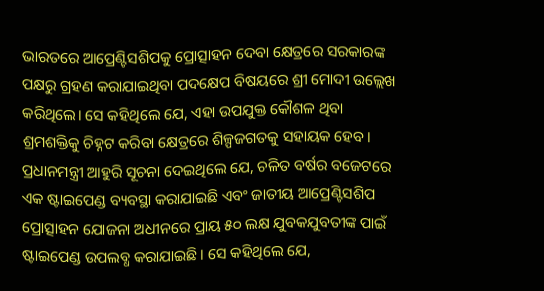ଭାରତରେ ଆପ୍ରେଣ୍ଟିସଶିପକୁ ପ୍ରୋତ୍ସାହନ ଦେବା କ୍ଷେତ୍ରରେ ସରକାରଙ୍କ ପକ୍ଷରୁ ଗ୍ରହଣ କରାଯାଇଥିବା ପଦକ୍ଷେପ ବିଷୟରେ ଶ୍ରୀ ମୋଦୀ ଉଲ୍ଲେଖ କରିଥିଲେ। ସେ କହିଥିଲେ ଯେ, ଏହା ଉପଯୁକ୍ତ କୌଶଳ ଥିବା ଶ୍ରମଶକ୍ତିକୁ ଚିହ୍ନଟ କରିବା କ୍ଷେତ୍ରରେ ଶିଳ୍ପଜଗତକୁ ସହାୟକ ହେବ। ପ୍ରଧାନମନ୍ତ୍ରୀ ଆହୁରି ସୂଚନା ଦେଇଥିଲେ ଯେ, ଚଳିତ ବର୍ଷର ବଜେଟରେ ଏକ ଷ୍ଟାଇପେଣ୍ଡ ବ୍ୟବସ୍ଥା କରାଯାଇଛି ଏବଂ ଜାତୀୟ ଆପ୍ରେଣ୍ଟିସଶିପ ପ୍ରୋତ୍ସାହନ ଯୋଜନା ଅଧୀନରେ ପ୍ରାୟ ୫୦ ଲକ୍ଷ ଯୁବକଯୁବତୀଙ୍କ ପାଇଁ ଷ୍ଟାଇପେଣ୍ଡ ଉପଲବ୍ଧ କରାଯାଇଛି। ସେ କହିଥିଲେ ଯେ,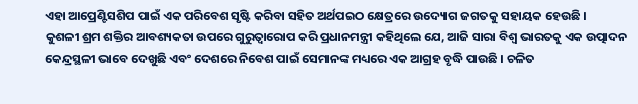ଏହା ଆପ୍ରେଣ୍ଟିସଶିପ ପାଇଁ ଏକ ପରିବେଶ ସୃଷ୍ଟି କରିବା ସହିତ ଅର୍ଥପଇଠ କ୍ଷେତ୍ରରେ ଉଦ୍ୟୋଗ ଜଗତକୁ ସହାୟକ ହେଉଛି ।
କୁଶଳୀ ଶ୍ରମ ଶକ୍ତିର ଆବଶ୍ୟକତା ଉପରେ ଗୁରୁତ୍ୱାରୋପ କରି ପ୍ରଧାନମନ୍ତ୍ରୀ କହିଥିଲେ ଯେ, ଆଜି ସାରା ବିଶ୍ୱ ଭାରତକୁ ଏକ ଉତ୍ପାଦନ କେନ୍ଦ୍ରସ୍ଥଳୀ ଭାବେ ଦେଖୁଛି ଏବଂ ଦେଶରେ ନିବେଶ ପାଇଁ ସେମାନଙ୍କ ମଧ୍ୟରେ ଏକ ଆଗ୍ରହ ବୃଦ୍ଧି ପାଉଛି । ଚଳିତ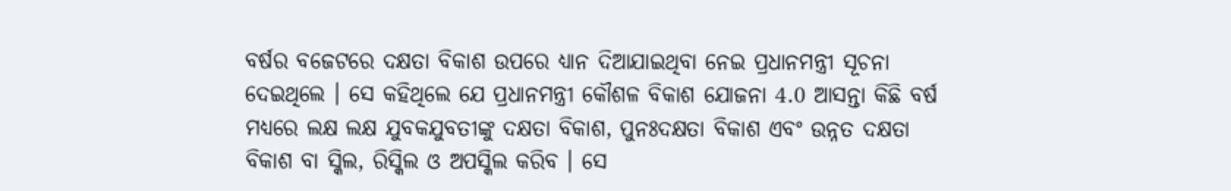ବର୍ଷର ବଜେଟରେ ଦକ୍ଷତା ବିକାଶ ଉପରେ ଧ୍ୟାନ ଦିଆଯାଇଥିବା ନେଇ ପ୍ରଧାନମନ୍ତ୍ରୀ ସୂଚନା ଦେଇଥିଲେ । ସେ କହିଥିଲେ ଯେ ପ୍ରଧାନମନ୍ତ୍ରୀ କୌଶଳ ବିକାଶ ଯୋଜନା 4.0 ଆସନ୍ତା କିଛି ବର୍ଷ ମଧ୍ୟରେ ଲକ୍ଷ ଲକ୍ଷ ଯୁବକଯୁବତୀଙ୍କୁ ଦକ୍ଷତା ବିକାଶ, ପୁନଃଦକ୍ଷତା ବିକାଶ ଏବଂ ଉନ୍ନତ ଦକ୍ଷତା ବିକାଶ ବା ସ୍କିଲ, ରିସ୍କିଲ ଓ ଅପସ୍କିଲ କରିବ । ସେ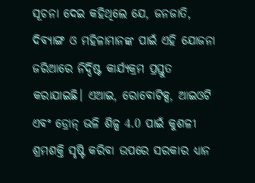ସୂଚନା ଦେଇ କହିଥିଲେ ଯେ, ଜନଜାତି, ଦିବ୍ୟାଙ୍ଗ ଓ ମହିଳାମାନଙ୍କ ପାଇଁ ଏହି ଯୋଜନା ଜରିଆରେ ନିର୍ଦ୍ଦିଷ୍ଟ କାର୍ଯ୍ୟକ୍ରମ ପ୍ରସ୍ତୁତ କରାଯାଇଛି। ଏଆଇ, ରୋବୋଟିକ୍ସ, ଆଇଓଟି ଏବଂ ଡ୍ରୋନ୍ ଭଳି ଶିଳ୍ପ 4.0 ପାଇଁ କୁଶଳୀ ଶ୍ରମଶକ୍ତି ସୃଷ୍ଟି କରିବା ଉପରେ ସରକାର ଧ୍ୟାନ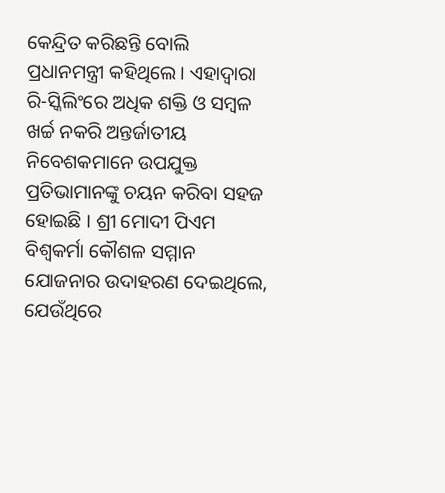କେନ୍ଦ୍ରିତ କରିଛନ୍ତି ବୋଲି ପ୍ରଧାନମନ୍ତ୍ରୀ କହିଥିଲେ। ଏହାଦ୍ୱାରା ରି-ସ୍କିଲିଂରେ ଅଧିକ ଶକ୍ତି ଓ ସମ୍ବଳ ଖର୍ଚ୍ଚ ନକରି ଅନ୍ତର୍ଜାତୀୟ ନିବେଶକମାନେ ଉପଯୁକ୍ତ ପ୍ରତିଭାମାନଙ୍କୁ ଚୟନ କରିବା ସହଜ ହୋଇଛି । ଶ୍ରୀ ମୋଦୀ ପିଏମ ବିଶ୍ୱକର୍ମା କୌଶଳ ସମ୍ମାନ ଯୋଜନାର ଉଦାହରଣ ଦେଇଥିଲେ, ଯେଉଁଥିରେ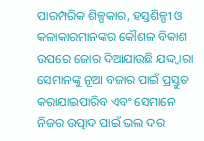ପାରମ୍ପରିକ ଶିଳ୍ପକାର, ହସ୍ତଶିଳ୍ପୀ ଓ କଳାକାରମାନଙ୍କର କୌଶଳ ବିକାଶ ଉପରେ ଜୋର ଦିଆଯାଉଛି ଯଦ୍ଦ୍ୱାରା ସେମାନଙ୍କୁ ନୂଆ ବଜାର ପାଇଁ ପ୍ରସ୍ତୁତ କରାଯାଇପାରିବ ଏବଂ ସେମାନେ ନିଜର ଉତ୍ପାଦ ପାଇଁ ଭଲ ଦର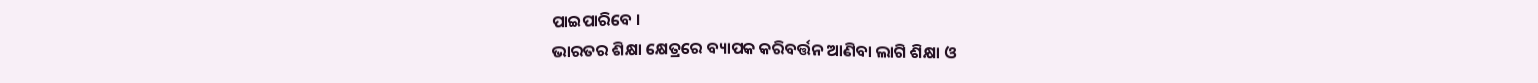ପାଇପାରିବେ ।
ଭାରତର ଶିକ୍ଷା କ୍ଷେତ୍ରରେ ବ୍ୟାପକ କରିବର୍ତ୍ତନ ଆଣିବା ଲାଗି ଶିକ୍ଷା ଓ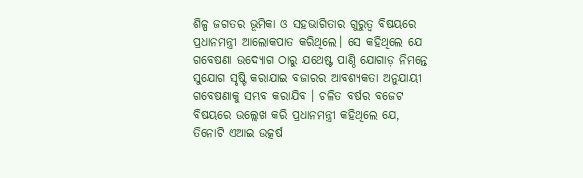ଶିଳ୍ପ ଜଗତର ଭୂମିକା ଓ ସହଭାଗିତାର ଗୁରୁତ୍ୱ ବିଷୟରେ ପ୍ରଧାନମନ୍ତ୍ରୀ ଆଲୋକପାତ କରିଥିଲେ। ସେ କହିଥିଲେ ଯେ ଗବେଷଣା ଉଦ୍ୟୋଗ ଠାରୁ ଯଥେଷ୍ଟ ପାଣ୍ଠି ଯୋଗାଡ଼ ନିମନ୍ତେ ସୁଯୋଗ ସୃଷ୍ଟି କରାଯାଇ ବଜାରର ଆବଶ୍ୟକତା ଅନୁଯାୟୀ ଗବେଷଣାକୁ ସମ୍ଭବ କରାଯିବ । ଚଳିତ ବର୍ଷର ବଜେଟ ବିଷୟରେ ଉଲ୍ଲେଖ କରି ପ୍ରଧାନମନ୍ତ୍ରୀ କହିଥିଲେ ଯେ, ତିନୋଟି ଏଆଇ ଉତ୍କର୍ଷ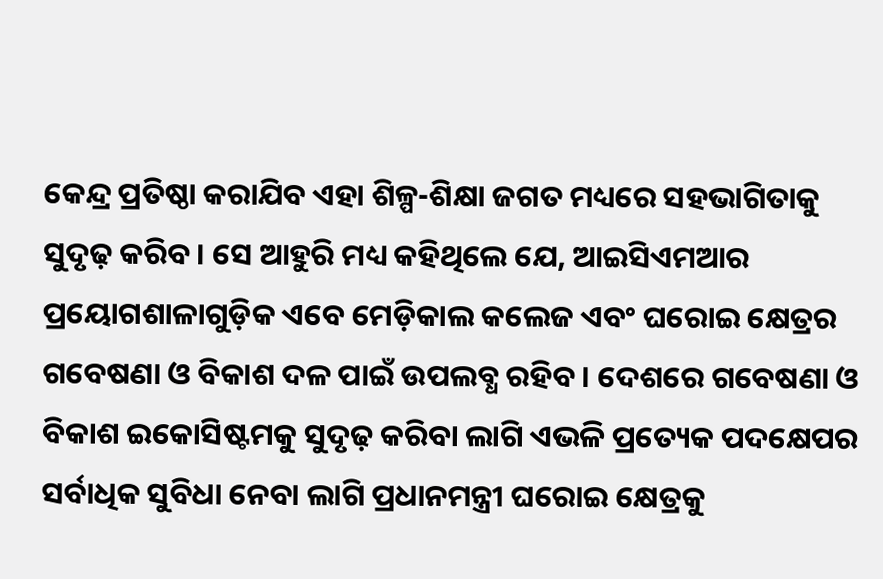କେନ୍ଦ୍ର ପ୍ରତିଷ୍ଠା କରାଯିବ ଏହା ଶିଳ୍ପ-ଶିକ୍ଷା ଜଗତ ମଧ୍ୟରେ ସହଭାଗିତାକୁ ସୁଦୃଢ଼ କରିବ। ସେ ଆହୁରି ମଧ୍ୟ କହିଥିଲେ ଯେ, ଆଇସିଏମଆର ପ୍ରୟୋଗଶାଳାଗୁଡ଼ିକ ଏବେ ମେଡ଼ିକାଲ କଲେଜ ଏବଂ ଘରୋଇ କ୍ଷେତ୍ରର ଗବେଷଣା ଓ ବିକାଶ ଦଳ ପାଇଁ ଉପଲବ୍ଧ ରହିବ । ଦେଶରେ ଗବେଷଣା ଓ ବିକାଶ ଇକୋସିଷ୍ଟମକୁ ସୁଦୃଢ଼ କରିବା ଲାଗି ଏଭଳି ପ୍ରତ୍ୟେକ ପଦକ୍ଷେପର ସର୍ବାଧିକ ସୁବିଧା ନେବା ଲାଗି ପ୍ରଧାନମନ୍ତ୍ରୀ ଘରୋଇ କ୍ଷେତ୍ରକୁ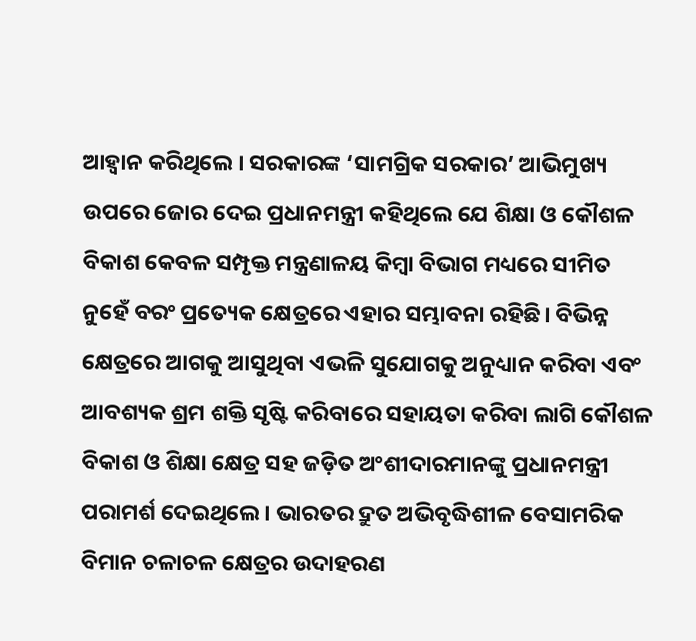ଆହ୍ୱାନ କରିଥିଲେ । ସରକାରଙ୍କ ‘ସାମଗ୍ରିକ ସରକାର’ ଆଭିମୁଖ୍ୟ ଉପରେ ଜୋର ଦେଇ ପ୍ରଧାନମନ୍ତ୍ରୀ କହିଥିଲେ ଯେ ଶିକ୍ଷା ଓ କୌଶଳ ବିକାଶ କେବଳ ସମ୍ପୃକ୍ତ ମନ୍ତ୍ରଣାଳୟ କିମ୍ବା ବିଭାଗ ମଧ୍ୟରେ ସୀମିତ ନୁହେଁ ବରଂ ପ୍ରତ୍ୟେକ କ୍ଷେତ୍ରରେ ଏହାର ସମ୍ଭାବନା ରହିଛି। ବିଭିନ୍ନ କ୍ଷେତ୍ରରେ ଆଗକୁ ଆସୁଥିବା ଏଭଳି ସୁଯୋଗକୁ ଅନୁଧ୍ୟାନ କରିବା ଏବଂ ଆବଶ୍ୟକ ଶ୍ରମ ଶକ୍ତି ସୃଷ୍ଟି କରିବାରେ ସହାୟତା କରିବା ଲାଗି କୌଶଳ ବିକାଶ ଓ ଶିକ୍ଷା କ୍ଷେତ୍ର ସହ ଜଡ଼ିତ ଅଂଶୀଦାରମାନଙ୍କୁ ପ୍ରଧାନମନ୍ତ୍ରୀ ପରାମର୍ଶ ଦେଇଥିଲେ। ଭାରତର ଦ୍ରୁତ ଅଭିବୃଦ୍ଧିଶୀଳ ବେସାମରିକ ବିମାନ ଚଳାଚଳ କ୍ଷେତ୍ରର ଉଦାହରଣ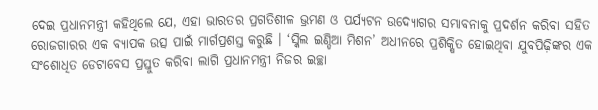ଦେଇ ପ୍ରଧାନମନ୍ତ୍ରୀ କହିଥିଲେ ଯେ, ଏହା ଭାରତର ପ୍ରଗତିଶୀଳ ଭ୍ରମଣ ଓ ପର୍ଯ୍ୟଟନ ଉଦ୍ୟୋଗର ସମ୍ଭାବନାକୁ ପ୍ରଦର୍ଶନ କରିବା ସହିତ ରୋଜଗାରର ଏକ ବ୍ୟାପକ ଉତ୍ସ ପାଇଁ ମାର୍ଗପ୍ରଶସ୍ତ କରୁଛି । ‘ସ୍କିଲ ଇଣ୍ଡିଆ ମିଶନ’ ଅଧୀନରେ ପ୍ରଶିକ୍ଷିତ ହୋଇଥିବା ଯୁବପିଢ଼ିଙ୍କର ଏକ ସଂଶୋଧିତ ଡେଟାବେସ ପ୍ରସ୍ତୁତ କରିବା ଲାଗି ପ୍ରଧାନମନ୍ତ୍ରୀ ନିଜର ଇଚ୍ଛା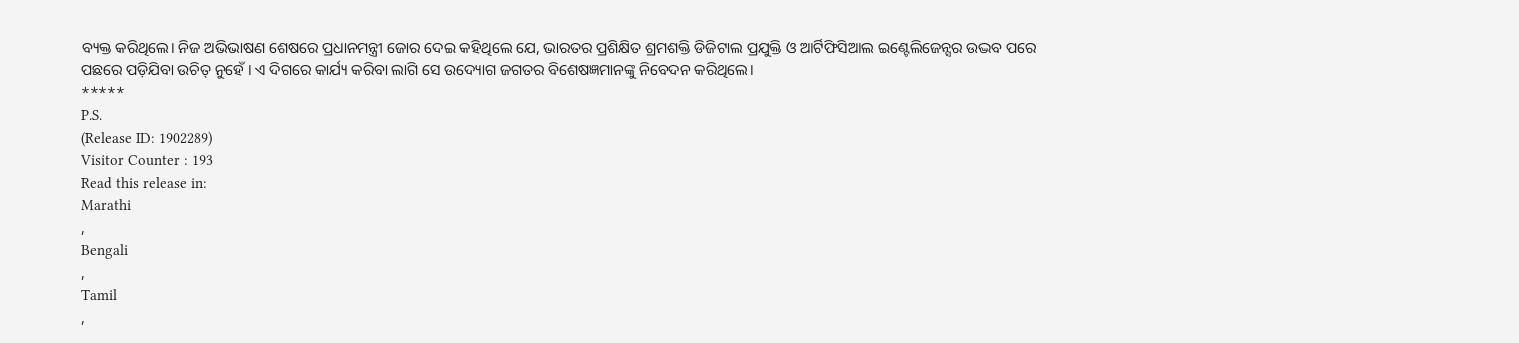ବ୍ୟକ୍ତ କରିଥିଲେ। ନିଜ ଅଭିଭାଷଣ ଶେଷରେ ପ୍ରଧାନମନ୍ତ୍ରୀ ଜୋର ଦେଇ କହିଥିଲେ ଯେ, ଭାରତର ପ୍ରଶିକ୍ଷିତ ଶ୍ରମଶକ୍ତି ଡିଜିଟାଲ ପ୍ରଯୁକ୍ତି ଓ ଆର୍ଟିଫିସିଆଲ ଇଣ୍ଟେଲିଜେନ୍ସର ଉଦ୍ଭବ ପରେ ପଛରେ ପଡ଼ିଯିବା ଉଚିତ୍ ନୁହେଁ । ଏ ଦିଗରେ କାର୍ଯ୍ୟ କରିବା ଲାଗି ସେ ଉଦ୍ୟୋଗ ଜଗତର ବିଶେଷଜ୍ଞମାନଙ୍କୁ ନିବେଦନ କରିଥିଲେ।
*****
P.S.
(Release ID: 1902289)
Visitor Counter : 193
Read this release in:
Marathi
,
Bengali
,
Tamil
,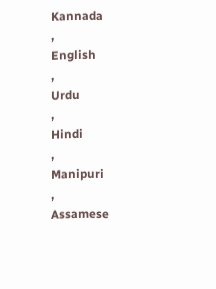Kannada
,
English
,
Urdu
,
Hindi
,
Manipuri
,
Assamese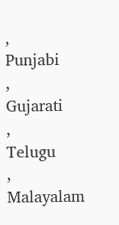,
Punjabi
,
Gujarati
,
Telugu
,
Malayalam